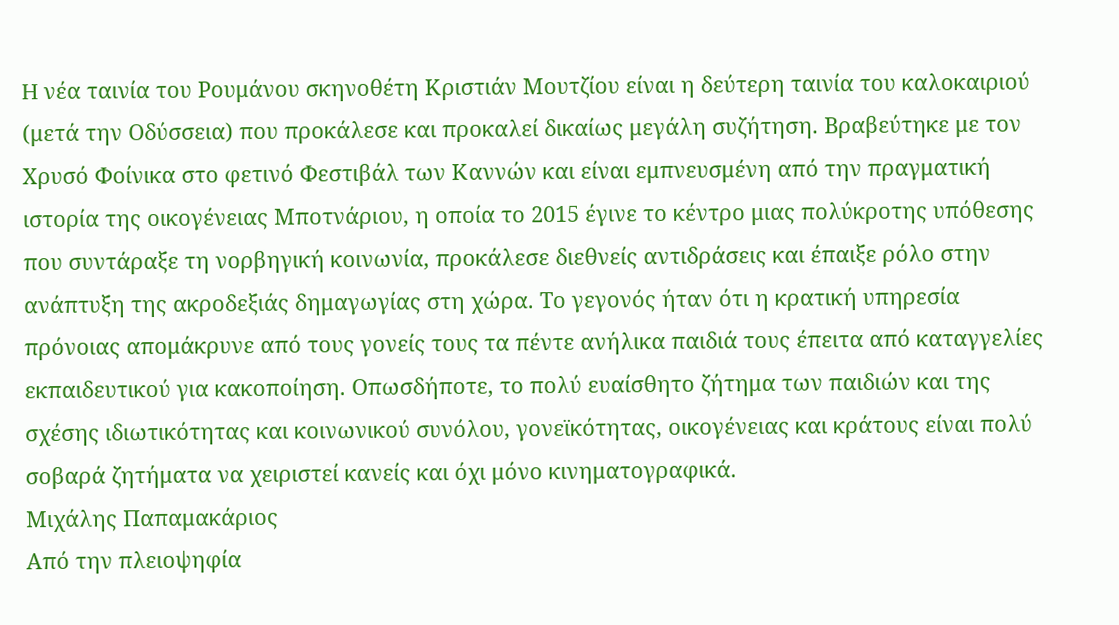H νέα ταινία του Ρουμάνου σκηνοθέτη Κριστιάν Μουτζίου είναι η δεύτερη ταινία του καλοκαιριού (μετά την Οδύσσεια) που προκάλεσε και προκαλεί δικαίως μεγάλη συζήτηση. Βραβεύτηκε με τον Χρυσό Φοίνικα στο φετινό Φεστιβάλ των Καννών και είναι εμπνευσμένη από την πραγματική ιστορία της οικογένειας Μποτνάριου, η οποία το 2015 έγινε το κέντρο μιας πολύκροτης υπόθεσης που συντάραξε τη νορβηγική κοινωνία, προκάλεσε διεθνείς αντιδράσεις και έπαιξε ρόλο στην ανάπτυξη της ακροδεξιάς δημαγωγίας στη χώρα. Το γεγονός ήταν ότι η κρατική υπηρεσία πρόνοιας απομάκρυνε από τους γονείς τους τα πέντε ανήλικα παιδιά τους έπειτα από καταγγελίες εκπαιδευτικού για κακοποίηση. Οπωσδήποτε, το πολύ ευαίσθητο ζήτημα των παιδιών και της σχέσης ιδιωτικότητας και κοινωνικού συνόλου, γονεϊκότητας, οικογένειας και κράτους είναι πολύ σοβαρά ζητήματα να χειριστεί κανείς και όχι μόνο κινηματογραφικά.
Μιχάλης Παπαμακάριος
Από την πλειοψηφία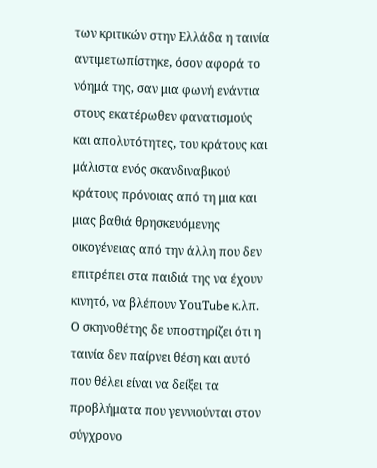των κριτικών στην Ελλάδα η ταινία αντιμετωπίστηκε, όσον αφορά το νόημά της, σαν μια φωνή ενάντια στους εκατέρωθεν φανατισμούς και απολυτότητες, του κράτους και μάλιστα ενός σκανδιναβικού κράτους πρόνοιας από τη μια και μιας βαθιά θρησκευόμενης οικογένειας από την άλλη που δεν επιτρέπει στα παιδιά της να έχουν κινητό, να βλέπουν ΥouΤube κ.λπ. Ο σκηνοθέτης δε υποστηρίζει ότι η ταινία δεν παίρνει θέση και αυτό που θέλει είναι να δείξει τα προβλήματα που γεννιούνται στον σύγχρονο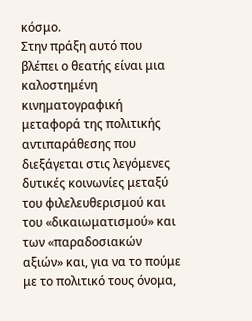κόσμο.
Στην πράξη αυτό που βλέπει ο θεατής είναι μια καλοστημένη κινηματογραφική μεταφορά της πολιτικής αντιπαράθεσης που διεξάγεται στις λεγόμενες δυτικές κοινωνίες μεταξύ του φιλελευθερισμού και του «δικαιωματισμού» και των «παραδοσιακών αξιών» και, για να το πούμε με το πολιτικό τους όνομα,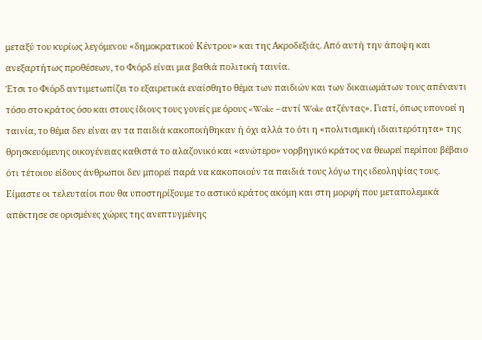μεταξύ του κυρίως λεγόμενου «δημοκρατικού Κέντρου» και της Ακροδεξιάς. Από αυτή την άποψη και ανεξαρτήτως προθέσεων, το Φιόρδ είναι μια βαθιά πολιτική ταινία.
Έτσι το Φιόρδ αντιμετωπίζει το εξαιρετικά ευαίσθητο θέμα των παιδιών και των δικαιωμάτων τους απέναντι τόσο στο κράτος όσο και στους ίδιους τους γονείς με όρους «Woke – αντί Woke ατζέντας». Γιατί, όπως υπονοεί η ταινία, το θέμα δεν είναι αν τα παιδιά κακοποιήθηκαν ή όχι αλλά το ότι η «πολιτισμική ιδιαιτερότητα» της θρησκευόμενης οικογένειας καθιστά το αλαζονικό και «ανώτερο» νορβηγικό κράτος να θεωρεί περίπου βέβαιο ότι τέτοιου είδους άνθρωποι δεν μπορεί παρά να κακοποιούν τα παιδιά τους λόγω της ιδεοληψίας τους.
Είμαστε οι τελευταίοι που θα υποστηρίξουμε το αστικό κράτος ακόμη και στη μορφή που μεταπολεμικά απέκτησε σε ορισμένες χώρες της ανεπτυγμένης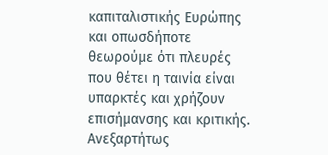καπιταλιστικής Ευρώπης και οπωσδήποτε θεωρούμε ότι πλευρές που θέτει η ταινία είναι υπαρκτές και χρήζουν επισήμανσης και κριτικής.
Ανεξαρτήτως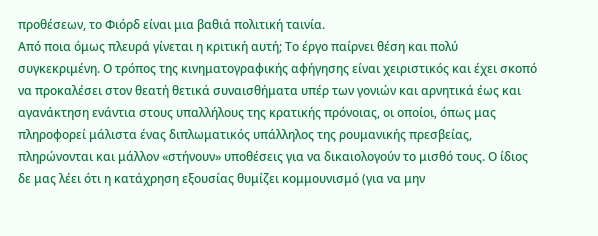προθέσεων, το Φιόρδ είναι μια βαθιά πολιτική ταινία.
Από ποια όμως πλευρά γίνεται η κριτική αυτή; Το έργο παίρνει θέση και πολύ συγκεκριμένη. Ο τρόπος της κινηματογραφικής αφήγησης είναι χειριστικός και έχει σκοπό να προκαλέσει στον θεατή θετικά συναισθήματα υπέρ των γονιών και αρνητικά έως και αγανάκτηση ενάντια στους υπαλλήλους της κρατικής πρόνοιας, οι οποίοι, όπως μας πληροφορεί μάλιστα ένας διπλωματικός υπάλληλος της ρουμανικής πρεσβείας, πληρώνονται και μάλλον «στήνουν» υποθέσεις για να δικαιολογούν το μισθό τους. Ο ίδιος δε μας λέει ότι η κατάχρηση εξουσίας θυμίζει κομμουνισμό (για να μην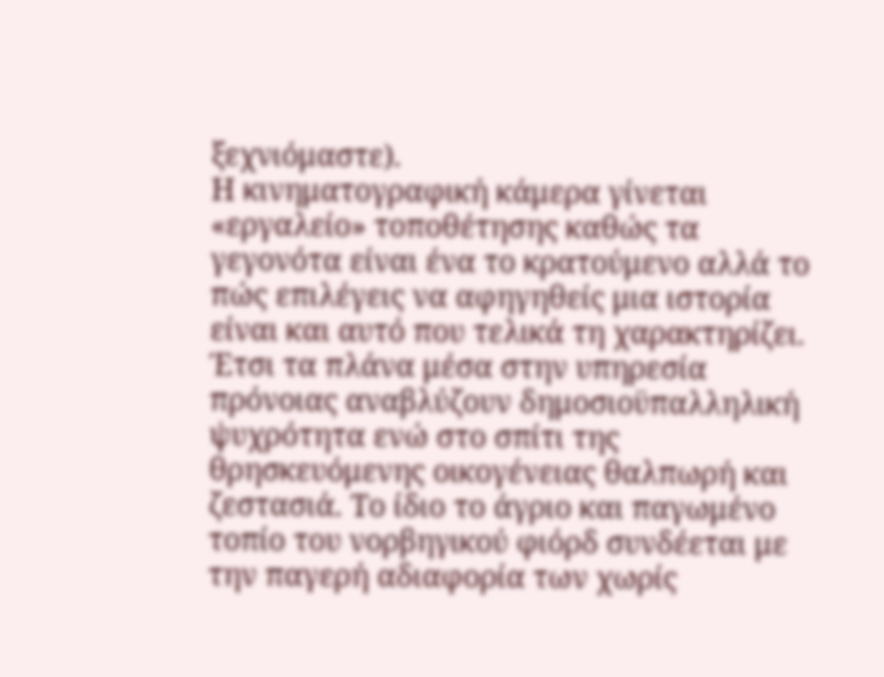ξεχνιόμαστε).
Η κινηματογραφική κάμερα γίνεται «εργαλείο» τοποθέτησης καθώς τα γεγονότα είναι ένα το κρατούμενο αλλά το πώς επιλέγεις να αφηγηθείς μια ιστορία είναι και αυτό που τελικά τη χαρακτηρίζει. Έτσι τα πλάνα μέσα στην υπηρεσία πρόνοιας αναβλύζουν δημοσιοϋπαλληλική ψυχρότητα ενώ στο σπίτι της θρησκευόμενης οικογένειας θαλπωρή και ζεστασιά. Το ίδιο το άγριο και παγωμένο τοπίο του νορβηγικού φιόρδ συνδέεται με την παγερή αδιαφορία των χωρίς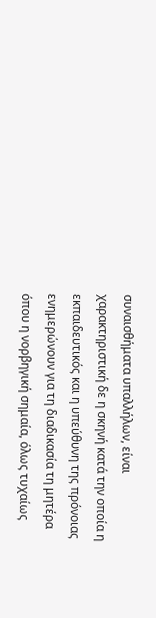συναισθήματα υπαλλήλων, είναι χαρακτηριστική δε η σκηνή κατά την οποία η εκπαιδευτικός και η υπεύθυνη της πρόνοιας ενημερώνουν για τη διαδικασία τη μητέρα όπου η νορβηγική σημαία, όλως τυχαίως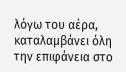λόγω του αέρα, καταλαμβάνει όλη την επιφάνεια στο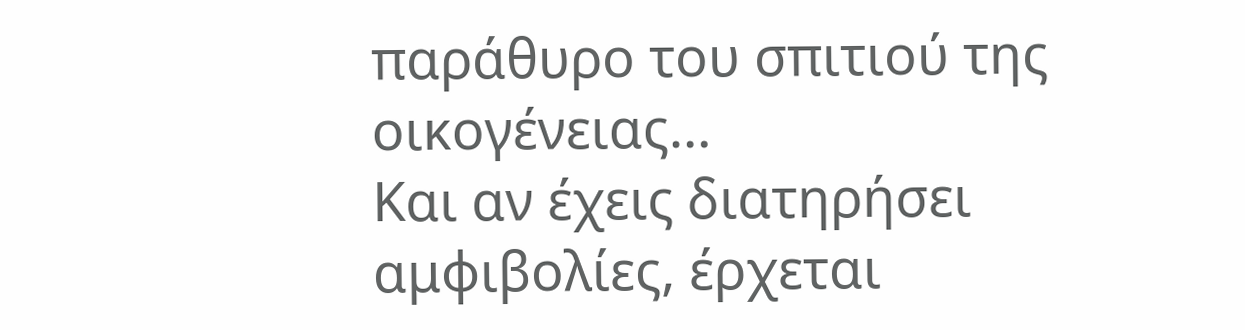παράθυρο του σπιτιού της οικογένειας…
Και αν έχεις διατηρήσει αμφιβολίες, έρχεται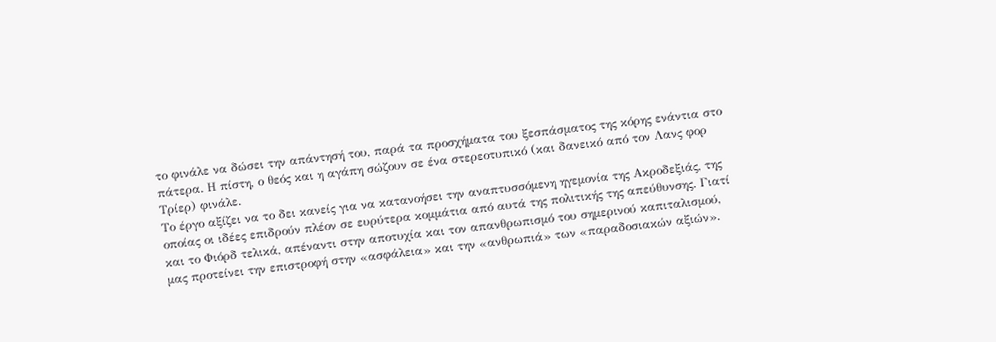το φινάλε να δώσει την απάντησή του, παρά τα προσχήματα του ξεσπάσματος της κόρης ενάντια στο πάτερα. Η πίστη, ο θεός και η αγάπη σώζουν σε ένα στερεοτυπικό (και δανεικό από τον Λανς φορ Τρίερ) φινάλε.
Το έργο αξίζει να το δει κανείς για να κατανοήσει την αναπτυσσόμενη ηγεμονία της Ακροδεξιάς, της οποίας οι ιδέες επιδρούν πλέον σε ευρύτερα κομμάτια από αυτά της πολιτικής της απεύθυνσης. Γιατί και το Φιόρδ τελικά, απέναντι στην αποτυχία και τον απανθρωπισμό του σημερινού καπιταλισμού, μας προτείνει την επιστροφή στην «ασφάλεια» και την «ανθρωπιά» των «παραδοσιακών αξιών».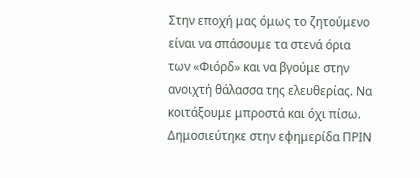Στην εποχή μας όμως το ζητούμενο είναι να σπάσουμε τα στενά όρια των «Φιόρδ» και να βγούμε στην ανοιχτή θάλασσα της ελευθερίας. Να κοιτάξουμε μπροστά και όχι πίσω.
Δημοσιεύτηκε στην εφημερίδα ΠΡΙΝ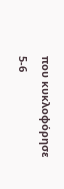που κυκλοφόρησε 5-6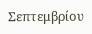Σεπτεμβρίου